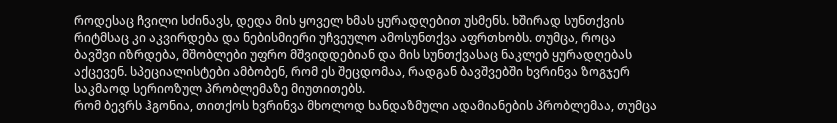როდესაც ჩვილი სძინავს, დედა მის ყოველ ხმას ყურადღებით უსმენს. ხშირად სუნთქვის რიტმსაც კი აკვირდება და ნებისმიერი უჩვეულო ამოსუნთქვა აფრთხობს. თუმცა, როცა ბავშვი იზრდება, მშობლები უფრო მშვიდდებიან და მის სუნთქვასაც ნაკლებ ყურადღებას აქცევენ. სპეციალისტები ამბობენ, რომ ეს შეცდომაა, რადგან ბავშვებში ხვრინვა ზოგჯერ საკმაოდ სერიოზულ პრობლემაზე მიუთითებს.
რომ ბევრს ჰგონია, თითქოს ხვრინვა მხოლოდ ხანდაზმული ადამიანების პრობლემაა, თუმცა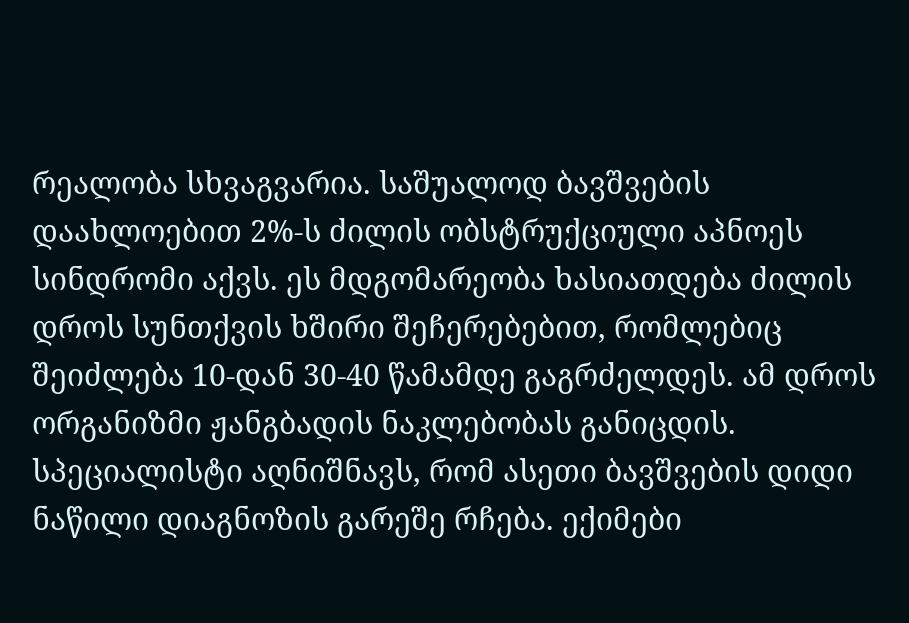რეალობა სხვაგვარია. საშუალოდ ბავშვების დაახლოებით 2%-ს ძილის ობსტრუქციული აპნოეს სინდრომი აქვს. ეს მდგომარეობა ხასიათდება ძილის დროს სუნთქვის ხშირი შეჩერებებით, რომლებიც შეიძლება 10-დან 30-40 წამამდე გაგრძელდეს. ამ დროს ორგანიზმი ჟანგბადის ნაკლებობას განიცდის.
სპეციალისტი აღნიშნავს, რომ ასეთი ბავშვების დიდი ნაწილი დიაგნოზის გარეშე რჩება. ექიმები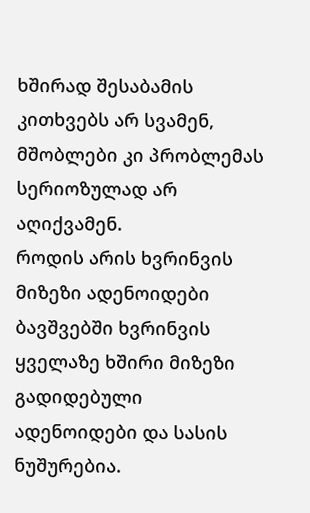ხშირად შესაბამის კითხვებს არ სვამენ, მშობლები კი პრობლემას სერიოზულად არ აღიქვამენ.
როდის არის ხვრინვის მიზეზი ადენოიდები
ბავშვებში ხვრინვის ყველაზე ხშირი მიზეზი გადიდებული ადენოიდები და სასის ნუშურებია.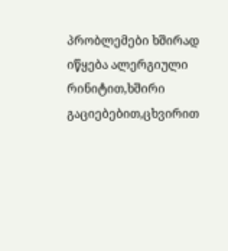პრობლემები ხშირად იწყება ალერგიული რინიტით,ხშირი გაციებებით,ცხვირით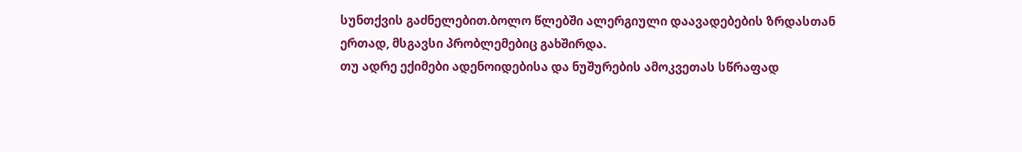სუნთქვის გაძნელებით.ბოლო წლებში ალერგიული დაავადებების ზრდასთან ერთად, მსგავსი პრობლემებიც გახშირდა.
თუ ადრე ექიმები ადენოიდებისა და ნუშურების ამოკვეთას სწრაფად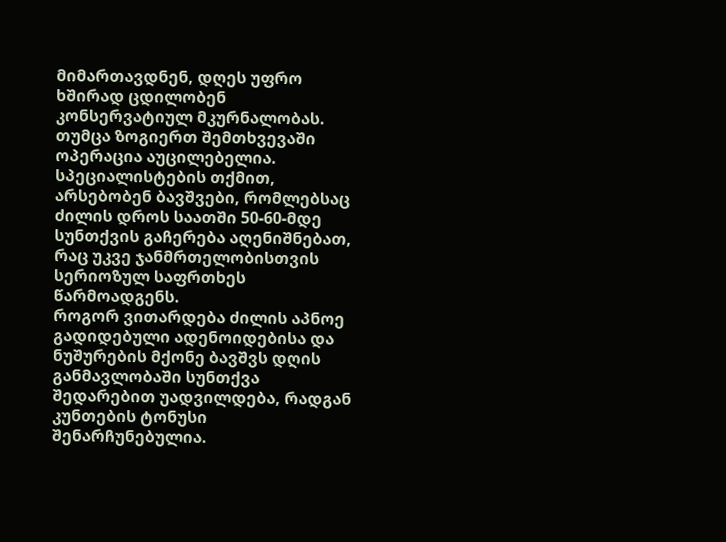მიმართავდნენ, დღეს უფრო ხშირად ცდილობენ კონსერვატიულ მკურნალობას. თუმცა ზოგიერთ შემთხვევაში ოპერაცია აუცილებელია.
სპეციალისტების თქმით, არსებობენ ბავშვები, რომლებსაც ძილის დროს საათში 50-60-მდე სუნთქვის გაჩერება აღენიშნებათ, რაც უკვე ჯანმრთელობისთვის სერიოზულ საფრთხეს წარმოადგენს.
როგორ ვითარდება ძილის აპნოე
გადიდებული ადენოიდებისა და ნუშურების მქონე ბავშვს დღის განმავლობაში სუნთქვა შედარებით უადვილდება, რადგან კუნთების ტონუსი შენარჩუნებულია.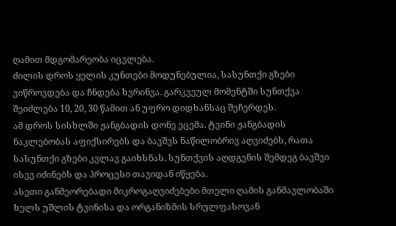ღამით მდგომარეობა იცვლება.
ძილის დროს ყელის კუნთები მოდუნებულია, სასუნთქი გზები ვიწროვდება და ჩნდება ხვრინვა. გარკვეულ მომენტში სუნთქვა შეიძლება 10, 20, 30 წამით ან უფრო დიდხანსაც შეჩერდეს.
ამ დროს სისხლში ჟანგბადის დონე ეცემა. ტვინი ჟანგბადის ნაკლებობას აფიქსირებს და ბავშვს ნაწილობრივ აღვიძებს, რათა სასუნთქი გზები კვლავ გაიხსნას. სუნთქვის აღდგენის შემდეგ ბავშვი ისევ იძინებს და პროცესი თავიდან იწყება.
ასეთი განმეორებადი მიკროგაღვიძებები მთელი ღამის განმავლობაში ხელს უშლის ტვინისა და ორგანიზმის სრულფასოვან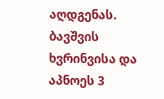აღდგენას.
ბავშვის ხვრინვისა და აპნოეს 3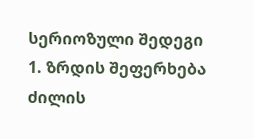სერიოზული შედეგი
1. ზრდის შეფერხება
ძილის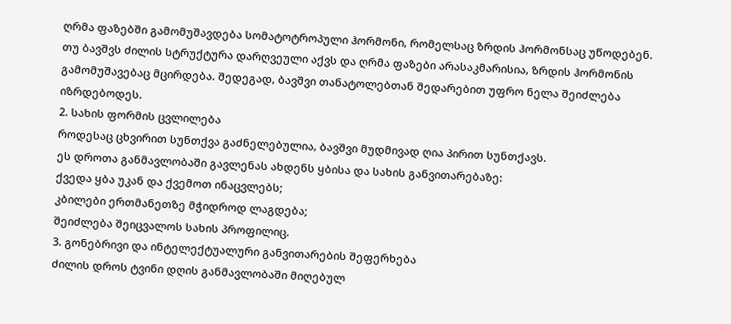ღრმა ფაზებში გამომუშავდება სომატოტროპული ჰორმონი, რომელსაც ზრდის ჰორმონსაც უწოდებენ.
თუ ბავშვს ძილის სტრუქტურა დარღვეული აქვს და ღრმა ფაზები არასაკმარისია, ზრდის ჰორმონის გამომუშავებაც მცირდება. შედეგად, ბავშვი თანატოლებთან შედარებით უფრო ნელა შეიძლება იზრდებოდეს.
2. სახის ფორმის ცვლილება
როდესაც ცხვირით სუნთქვა გაძნელებულია, ბავშვი მუდმივად ღია პირით სუნთქავს.
ეს დროთა განმავლობაში გავლენას ახდენს ყბისა და სახის განვითარებაზე:
ქვედა ყბა უკან და ქვემოთ ინაცვლებს;
კბილები ერთმანეთზე მჭიდროდ ლაგდება;
შეიძლება შეიცვალოს სახის პროფილიც.
3. გონებრივი და ინტელექტუალური განვითარების შეფერხება
ძილის დროს ტვინი დღის განმავლობაში მიღებულ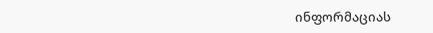ინფორმაციას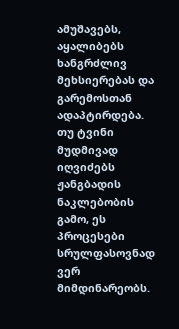ამუშავებს, აყალიბებს ხანგრძლივ მეხსიერებას და გარემოსთან ადაპტირდება.
თუ ტვინი მუდმივად იღვიძებს ჟანგბადის ნაკლებობის გამო, ეს პროცესები სრულფასოვნად ვერ მიმდინარეობს.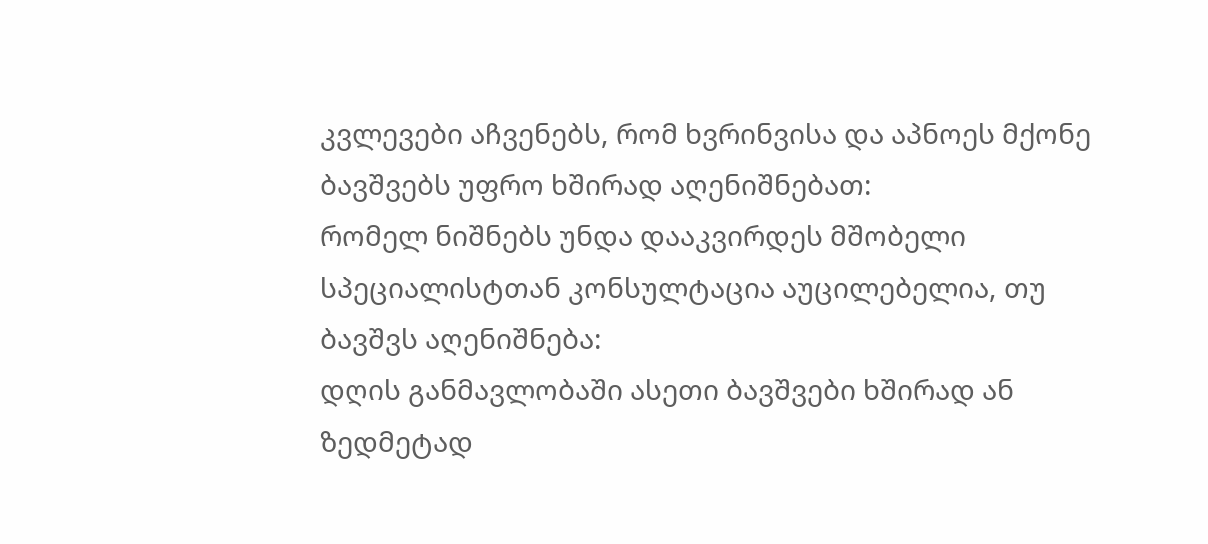კვლევები აჩვენებს, რომ ხვრინვისა და აპნოეს მქონე ბავშვებს უფრო ხშირად აღენიშნებათ:
რომელ ნიშნებს უნდა დააკვირდეს მშობელი
სპეციალისტთან კონსულტაცია აუცილებელია, თუ ბავშვს აღენიშნება:
დღის განმავლობაში ასეთი ბავშვები ხშირად ან ზედმეტად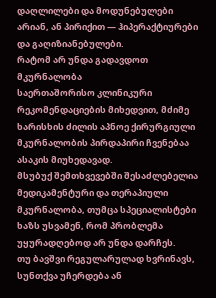დაღლილები და მოდუნებულები არიან, ან პირიქით — ჰიპერაქტიურები და გაღიზიანებულები.
რატომ არ უნდა გადავდოთ მკურნალობა
საერთაშორისო კლინიკური რეკომენდაციების მიხედვით, მძიმე ხარისხის ძილის აპნოე ქირურგიული მკურნალობის პირდაპირი ჩვენებაა ასაკის მიუხედავად.
მსუბუქ შემთხვევებში შესაძლებელია მედიკამენტური და თერაპიული მკურნალობა, თუმცა სპეციალისტები ხაზს უსვამენ, რომ პრობლემა უყურადღებოდ არ უნდა დარჩეს.
თუ ბავშვი რეგულარულად ხვრინავს, სუნთქვა უჩერდება ან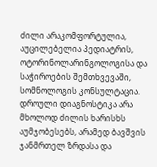ძილი არაკომფორტულია, აუცილებელია პედიატრის, ოტორინოლარინგოლოგისა და საჭიროების შემთხვევაში, სომნოლოგის კონსულტაცია. დროული დიაგნოსტიკა არა მხოლოდ ძილის ხარისხს აუმჯობესებს, არამედ ბავშვის ჯანმრთელ ზრდასა და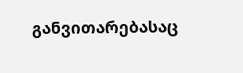განვითარებასაც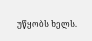უწყობს ხელს.